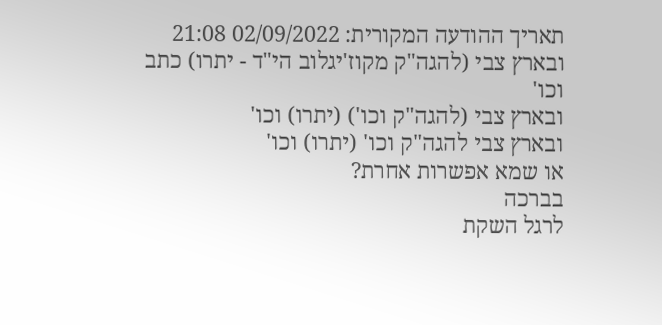תאריך ההודעה המקורית: 02/09/2022 21:08
ובארץ צבי (להגה"ק מקוז'יגלוב הי"ד - יתרו) כתב וכו'
ובארץ צבי (להגה"ק וכו') (יתרו) וכו'
ובארץ צבי להגה"ק וכו' (יתרו) וכו'
או שמא אפשרות אחרת?
בברכה
לרגל השקת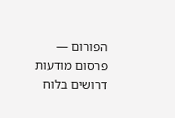הפורום — פרסום מודעות דרושים בלוח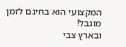המקצועי הוא בחינם לזמן מוגבל!
ובארץ צבי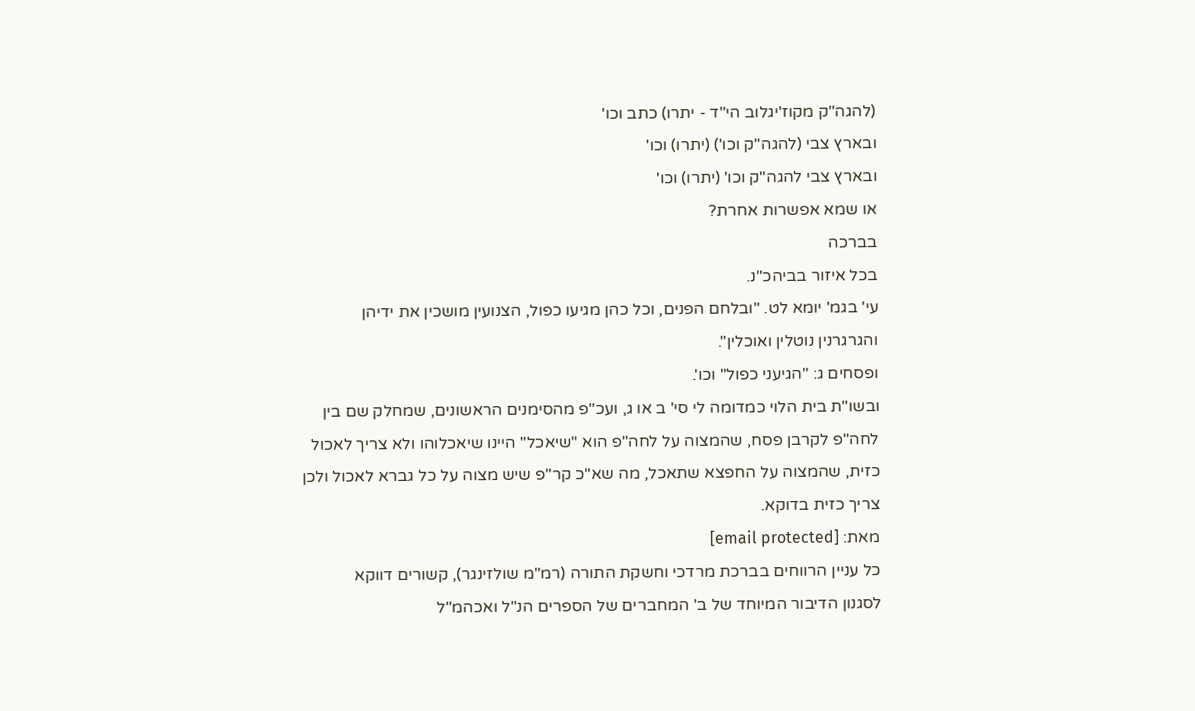(להגה"ק מקוז'יגלוב הי"ד - יתרו) כתב וכו'
ובארץ צבי (להגה"ק וכו') (יתרו) וכו'
ובארץ צבי להגה"ק וכו' (יתרו) וכו'
או שמא אפשרות אחרת?
בברכה
בכל איזור בביהכ"נ.
עי' בגמ' יומא לט. "ובלחם הפנים, וכל כהן מגיעו כפול, הצנועין מושכין את ידיהן
והגרגרנין נוטלין ואוכלין".
ופסחים ג: "הגיעני כפול" וכו'.
ובשו"ת בית הלוי כמדומה לי סי' ב או ג, ועכ"פ מהסימנים הראשונים, שמחלק שם בין
לחה"פ לקרבן פסח, שהמצוה על לחה"פ הוא "שיאכל" היינו שיאכלוהו ולא צריך לאכול
כזית, שהמצוה על החפצא שתאכל, מה שא"כ קר"פ שיש מצוה על כל גברא לאכול ולכן
צריך כזית בדוקא.
מאת: [email protected]
כל עניין הרווחים בברכת מרדכי וחשקת התורה (רמ"מ שולזינגר), קשורים דווקא
לסגנון הדיבור המיוחד של ב' המחברים של הספרים הנ"ל ואכהמ"ל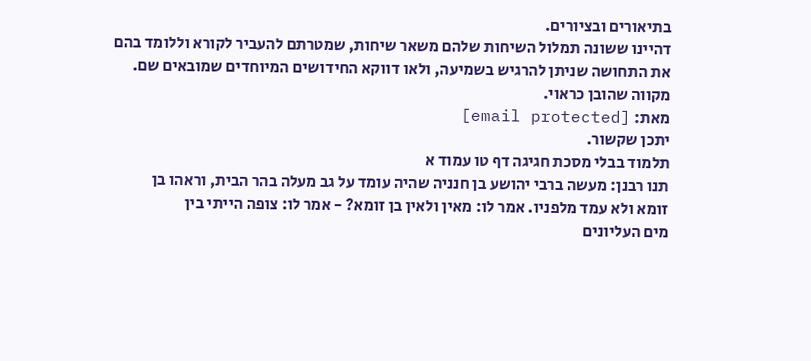בתיאורים ובציורים.
דהיינו ששונה תמלול השיחות שלהם משאר שיחות, שמטרתם להעביר לקורא וללומד בהם
את התחושה שניתן להרגיש בשמיעה, ולאו דווקא החידושים המיוחדים שמובאים שם.
מקווה שהובן כראוי.
מאת: [email protected]
יתכן שקשור.
תלמוד בבלי מסכת חגיגה דף טו עמוד א
תנו רבנן: מעשה ברבי יהושע בן חנניה שהיה עומד על גב מעלה בהר הבית, וראהו בן
זומא ולא עמד מלפניו. אמר לו: מאין ולאין בן זומא? - אמר לו: צופה הייתי בין
מים העליונים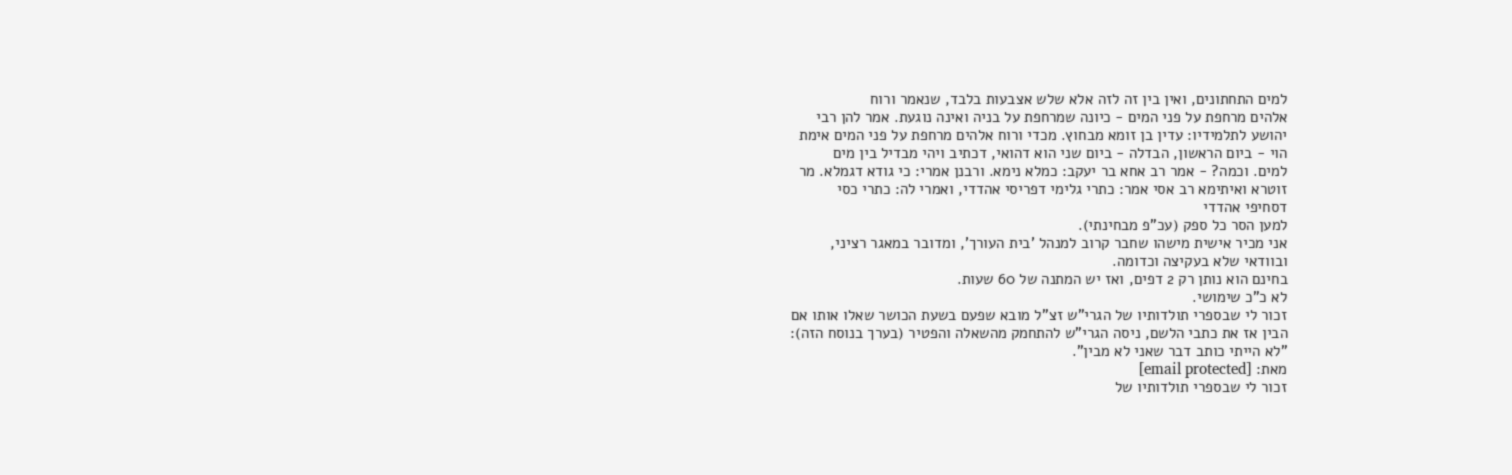למים התחתונים, ואין בין זה לזה אלא שלש אצבעות בלבד, שנאמר ורוח
אלהים מרחפת על פני המים - כיונה שמרחפת על בניה ואינה נוגעת. אמר להן רבי
יהושע לתלמידיו: עדין בן זומא מבחוץ. מכדי ורוח אלהים מרחפת על פני המים אימת
הוי - ביום הראשון, הבדלה - ביום שני הוא דהואי, דכתיב ויהי מבדיל בין מים
למים. וכמה? - אמר רב אחא בר יעקב: כמלא נימא. ורבנן אמרי: כי גודא דגמלא. מר
זוטרא ואיתימא רב אסי אמר: כתרי גלימי דפריסי אהדדי, ואמרי לה: כתרי כסי
דסחיפי אהדדי
למען הסר כל ספק (עכ"פ מבחינתי).
אני מכיר אישית מישהו שחבר קרוב למנהל 'בית העורך', ומדובר במאגר רציני,
ובוודאי שלא בעקיצה וכדומה.
בחינם הוא נותן רק 2 דפים, ואז יש המתנה של 60 שעות.
לא כ"כ שימושי.
זכור לי שבספרי תולדותיו של הגרי"ש זצ"ל מובא שפעם בשעת הכושר שאלו אותו אם
הבין אז את כתבי הלשם, ניסה הגרי"ש להתחמק מהשאלה והפטיר (בערך בנוסח הזה):
"לא הייתי כותב דבר שאני לא מבין".
מאת: [email protected]
זכור לי שבספרי תולדותיו של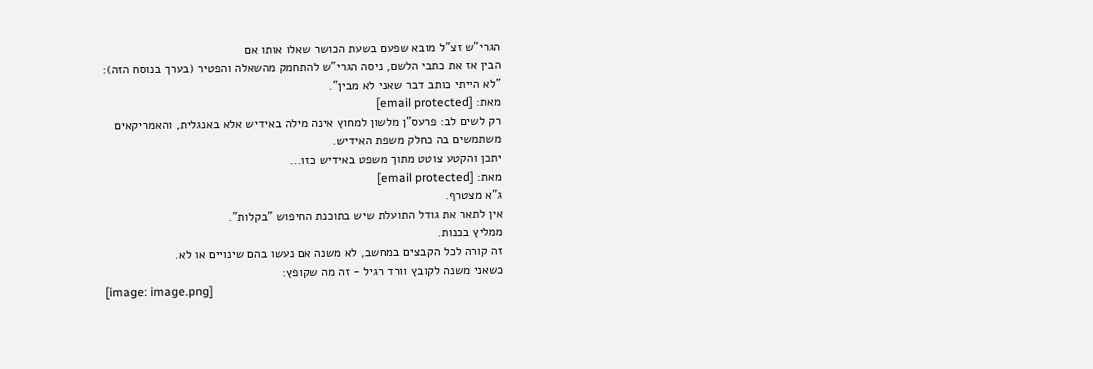הגרי"ש זצ"ל מובא שפעם בשעת הכושר שאלו אותו אם
הבין אז את כתבי הלשם, ניסה הגרי"ש להתחמק מהשאלה והפטיר (בערך בנוסח הזה):
"לא הייתי כותב דבר שאני לא מבין".
מאת: [email protected]
רק לשים לב: פרעס"ן מלשון למחוץ אינה מילה באידיש אלא באנגלית, והאמריקאים
משתמשים בה כחלק משפת האידיש.
יתכן והקטע צוטט מתוך משפט באידיש כזו...
מאת: [email protected]
ג"א מצטרף.
אין לתאר את גודל התועלת שיש בתוכנת החיפוש "בקלות".
ממליץ בכנות.
זה קורה לכל הקבצים במחשב, לא משנה אם נעשו בהם שינויים או לא.
כשאני משנה לקובץ וורד רגיל - זה מה שקופץ:
[image: image.png]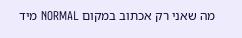מה שאני רק אכתוב במקום NORMAL מיד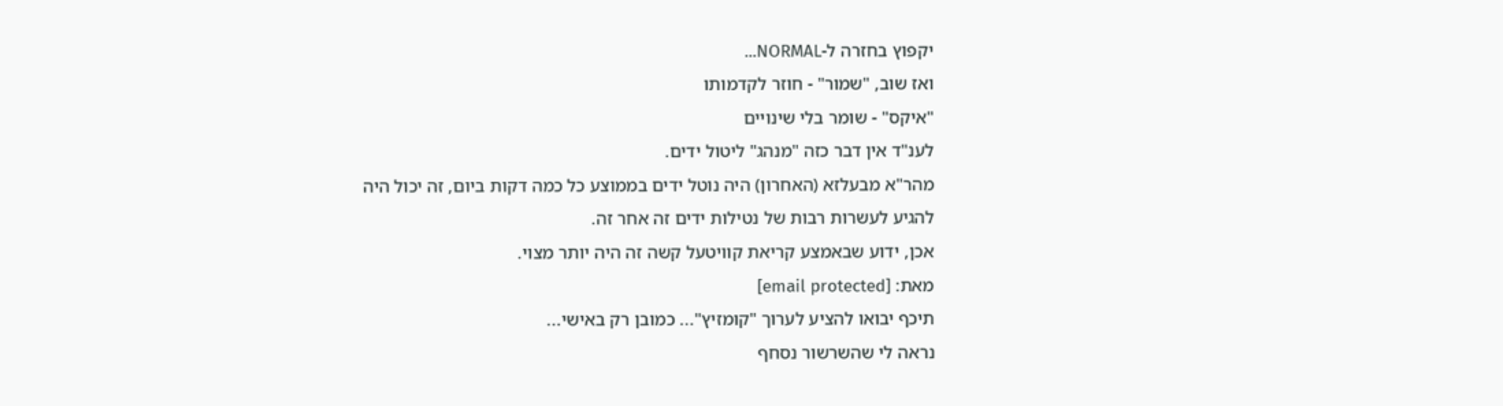יקפוץ בחזרה ל-NORMAL...
ואז שוב, "שמור" - חוזר לקדמותו
"איקס" - שומר בלי שינויים
לענ"ד אין דבר כזה "מנהג" ליטול ידים.
מהר"א מבעלזא (האחרון) היה נוטל ידים בממוצע כל כמה דקות ביום, זה יכול היה
להגיע לעשרות רבות של נטילות ידים זה אחר זה.
אכן, ידוע שבאמצע קריאת קוויטעל קשה זה היה יותר מצוי.
מאת: [email protected]
תיכף יבואו להציע לערוך "קומזיץ"... כמובן רק באישי...
נראה לי שהשרשור נסחף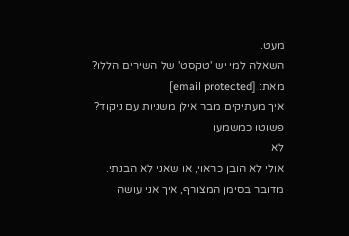מעט.
השאלה למי יש 'טקסט' של השירים הללו?
מאת: [email protected]
איך מעתיקים מבר אילן משניות עם ניקוד?
פשוטו כמשמעו
לא
אולי לא הובן כראוי, או שאני לא הבנתי.
מדובר בסימן המצורף, איך אני עושה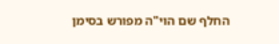החלף שם הוי"ה מפורש בסימן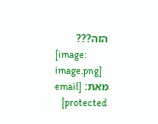הזה???
[image: image.png]
מאת: [email protected]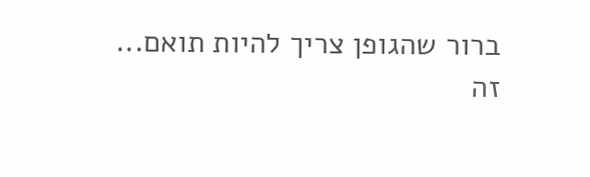ברור שהגופן צריך להיות תואם...
זה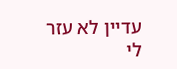עדיין לא עזר לי